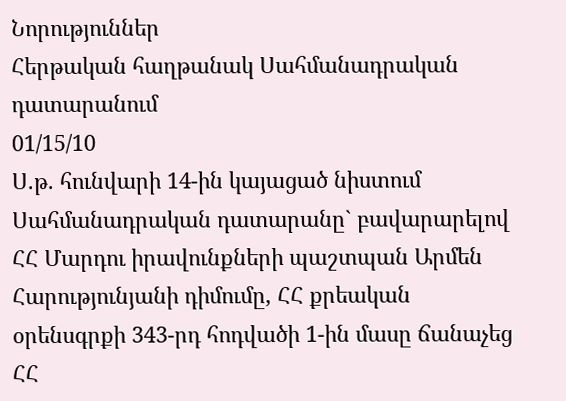Նորություններ
Հերթական հաղթանակ Սահմանադրական դատարանում
01/15/10
Ս.թ. հունվարի 14-ին կայացած նիստում Սահմանադրական դատարանը` բավարարելով ՀՀ Մարդու իրավունքների պաշտպան Արմեն Հարությունյանի դիմումը, ՀՀ քրեական օրենսգրքի 343-րդ հոդվածի 1-ին մասը ճանաչեց ՀՀ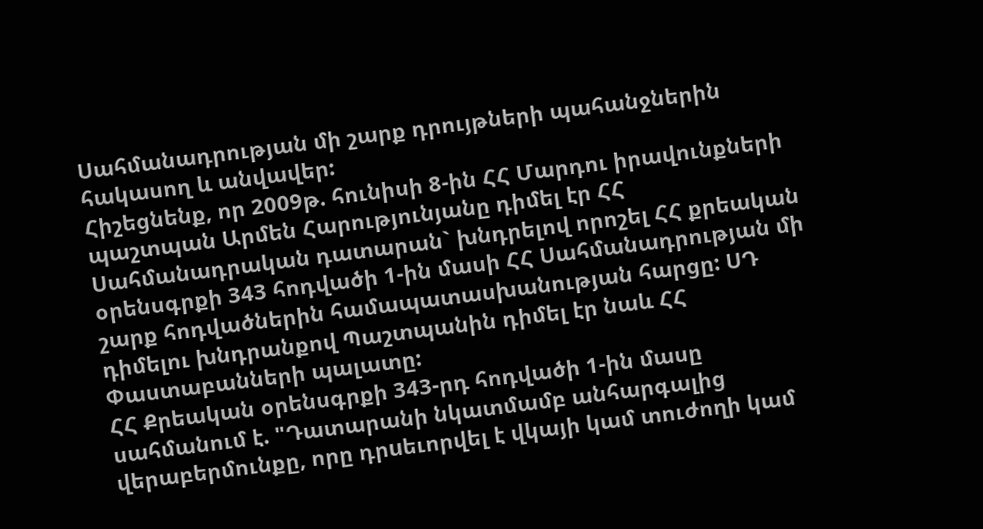Սահմանադրության մի շարք դրույթների պահանջներին հակասող և անվավեր:
Հիշեցնենք, որ 2009թ. հունիսի 8-ին ՀՀ Մարդու իրավունքների պաշտպան Արմեն Հարությունյանը դիմել էր ՀՀ Սահմանադրական դատարան` խնդրելով որոշել ՀՀ քրեական օրենսգրքի 343 հոդվածի 1-ին մասի ՀՀ Սահմանադրության մի շարք հոդվածներին համապատասխանության հարցը: ՍԴ դիմելու խնդրանքով Պաշտպանին դիմել էր նաև ՀՀ Փաստաբանների պալատը:
ՀՀ Քրեական օրենսգրքի 343-րդ հոդվածի 1-ին մասը սահմանում է. "Դատարանի նկատմամբ անհարգալից վերաբերմունքը, որը դրuեւորվել է վկայի կամ տուժողի կամ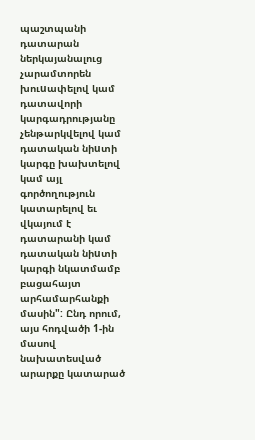պաշտպանի դատարան ներկայանալուց չարամտորեն խուuափելով կամ դատավորի կարգադրությանը չենթարկվելով կամ դատական նիuտի կարգը խախտելով կամ այլ գործողություն կատարելով եւ վկայում է դատարանի կամ դատական նիuտի կարգի նկատմամբ բացահայտ արհամարհանքի մասին": Ընդ որում, այս հոդվածի 1-ին մասով նախատեսված արարքը կատարած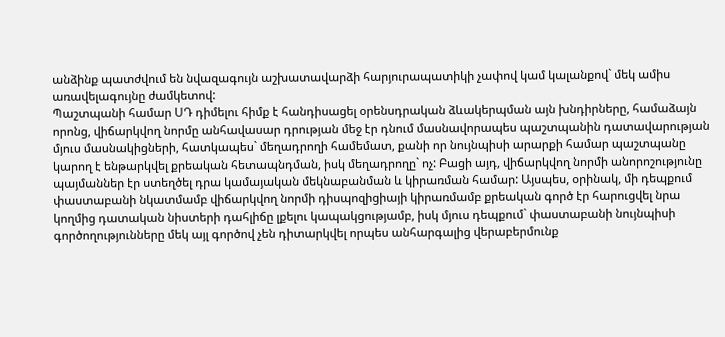անձինք պատժվում են նվազագույն աշխատավարձի հարյուրապատիկի չափով կամ կալանքով` մեկ ամիս առավելագույնը ժամկետով:
Պաշտպանի համար ՍԴ դիմելու հիմք է հանդիսացել օրենսդրական ձևակերպման այն խնդիրները, համաձայն որոնց, վիճարկվող նորմը անհավասար դրության մեջ էր դնում մասնավորապես պաշտպանին դատավարության մյուս մասնակիցների, հատկապես` մեղադրողի համեմատ, քանի որ նույնպիսի արարքի համար պաշտպանը կարող է ենթարկվել քրեական հետապնդման, իսկ մեղադրողը` ոչ: Բացի այդ, վիճարկվող նորմի անորոշությունը պայմաններ էր ստեղծել դրա կամայական մեկնաբանման և կիրառման համար: Այսպես, օրինակ, մի դեպքում փաստաբանի նկատմամբ վիճարկվող նորմի դիսպոզիցիայի կիրառմամբ քրեական գործ էր հարուցվել նրա կողմից դատական նիստերի դահլիճը լքելու կապակցությամբ, իսկ մյուս դեպքում` փաստաբանի նույնպիսի գործողությունները մեկ այլ գործով չեն դիտարկվել որպես անհարգալից վերաբերմունք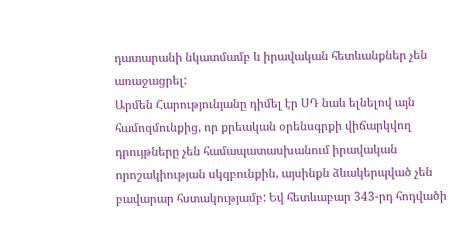դատարանի նկատմամբ և իրավական հետևանքներ չեն առաջացրել:
Արմեն Հարությունյանը դիմել էր ՍԴ նաև ելնելով այն համոզմունքից, որ քրեական օրենսգրքի վիճարկվող դրույթները չեն համապատասխանում իրավական որոշակիության սկզբունքին, այսինքն ձևակերպված չեն բավարար հստակությամբ: Եվ հետևաբար 343-րդ հոդվածի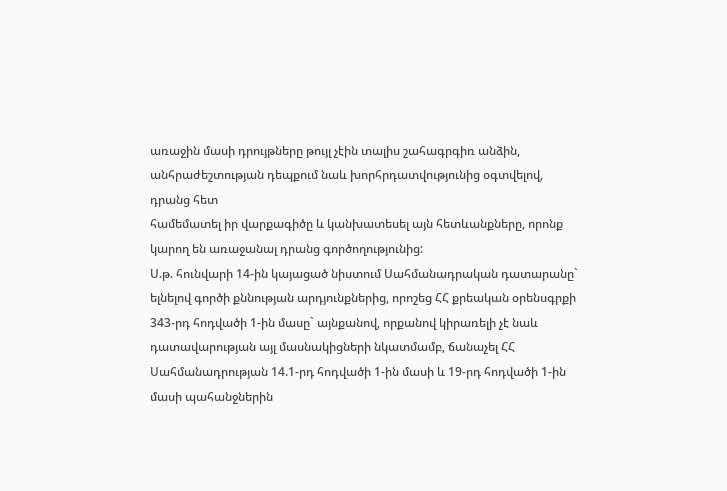առաջին մասի դրույթները թույլ չէին տալիս շահագրգիռ անձին, անհրաժեշտության դեպքում նաև խորհրդատվությունից օգտվելով, դրանց հետ
համեմատել իր վարքագիծը և կանխատեսել այն հետևանքները, որոնք կարող են առաջանալ դրանց գործողությունից:
Ս.թ. հունվարի 14-ին կայացած նիստում Սահմանադրական դատարանը` ելնելով գործի քննության արդյունքներից, որոշեց ՀՀ քրեական օրենսգրքի 343-րդ հոդվածի 1-ին մասը` այնքանով, որքանով կիրառելի չէ նաև դատավարության այլ մասնակիցների նկատմամբ, ճանաչել ՀՀ Սահմանադրության 14.1-րդ հոդվածի 1-ին մասի և 19-րդ հոդվածի 1-ին մասի պահանջներին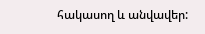հակասող և անվավեր: